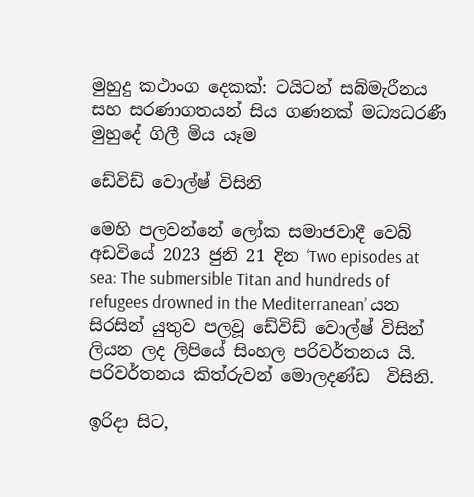මුහුදු කථාංග දෙකක්: ටයිටන් සබ්මැරීනය සහ සරණාගතයන් සිය ගණනක් මධ්‍යධරණී මුහුදේ ගිලී මිය යෑම

ඩේවිඩ් වොල්ෂ් විසිනි

මෙහි පලවන්නේ ලෝක සමාජවාදී වෙබ් අඩවියේ 2023 ජුනි 21 දින ‘Two episodes at sea: The submersible Titan and hundreds of refugees drowned in the Mediterranean’ යන සිරසින් යුතුව පලවූ ඩේවිඩ් වොල්ෂ් විසින් ලියන ලද ලිපියේ සිංහල පරිවර්තනය යි. පරිවර්තනය කිත්රුවන් මොලදණ්ඩ  විසිනි.

ඉරිදා සිට,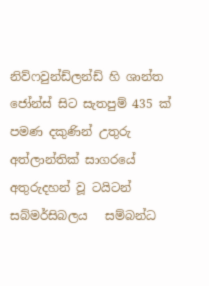නිව්ෆවුන්ඩ්ලන්ඩ් හි ශාන්ත ජෝන්ස් සිට සැතපුම් 435 ක් පමණ දකුණින් උතුරු අත්ලාන්තික් සාගරයේ අතුරුදහන් වූ ටයිටන් සබ්මර්සිබලය   සම්බන්ධ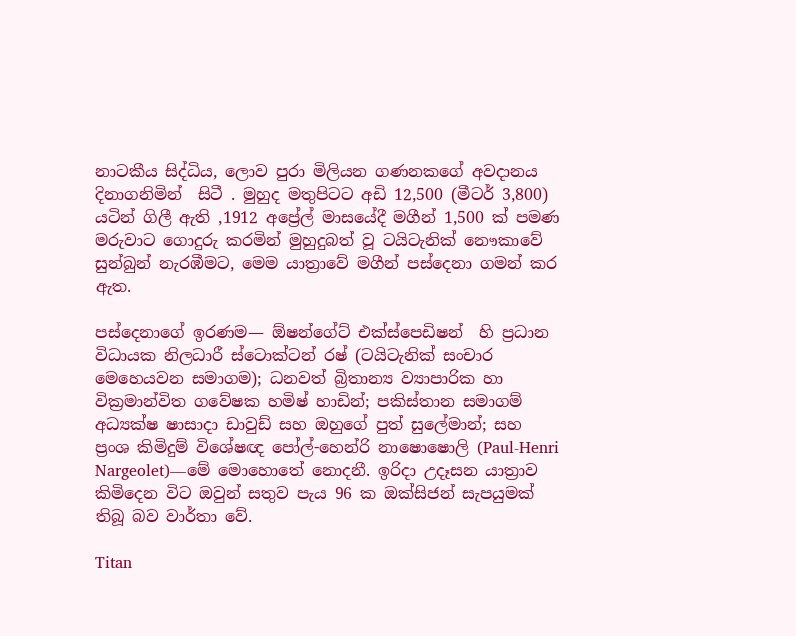නාටකීය සිද්ධිය, ලොව පුරා මිලියන ගණනකගේ අවදානය දිනාගනිමින්  සිටී . මුහුද මතුපිටට අඩි 12,500 (මීටර් 3,800) යටින් ගිලී ඇති ,1912 අප්‍රේල් මාසයේදී මගීන් 1,500 ක් පමණ මරුවාට ගොදුරු කරමින් මුහුදුබත් වූ ටයිටැනික් නෞකාවේ සුන්බුන් නැරඹීමට, මෙම යාත්‍රාවේ මගීන් පස්දෙනා ගමන් කර ඇත.

පස්දෙනාගේ ඉරණම— ඕෂන්ගේට් එක්ස්පෙඩිෂන්  හි ප්‍රධාන විධායක නිලධාරී ස්ටොක්ටන් රෂ් (ටයිටැනික් සංචාර මෙහෙයවන සමාගම); ධනවත් බ්‍රිතාන්‍ය ව්‍යාපාරික හා වික්‍රමාන්විත ගවේෂක හමිෂ් හාඩින්; පකිස්තාන සමාගම් අධ්‍යක්ෂ ෂාසාදා ඩාවුඩ් සහ ඔහුගේ පුත් සුලේමාන්; සහ ප්‍රංශ කිමිදුම් විශේෂඥ පෝල්-හෙන්රි නාෂොෂොලි (Paul-Henri Nargeolet)—මේ මොහොතේ නොදනී. ඉරිදා උදෑසන යාත්‍රාව කිමිදෙන විට ඔවුන් සතුව පැය 96 ක ඔක්සිජන් සැපයුමක් තිබූ බව වාර්තා වේ.

Titan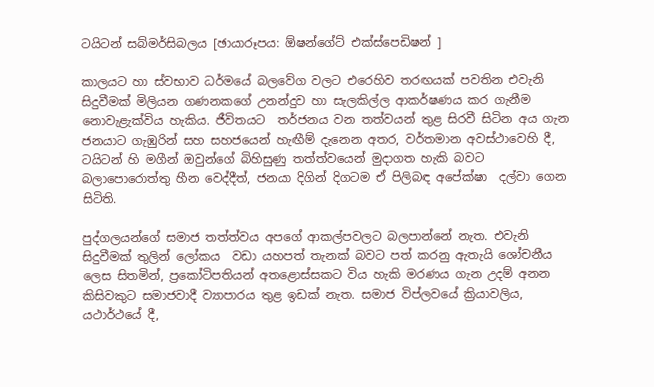ටයිටන් සබ්මර්සිබලය [ඡායාරූපය: ඕෂන්ගේට් එක්ස්පෙඩිෂන් ]

කාලයට හා ස්වභාව ධර්මයේ බලවේග වලට එරෙහිව තරඟයක් පවතින එවැනි සිදුවීමක් මිලියන ගණනකගේ උනන්දුව හා සැලකිල්ල ආකර්ෂණය කර ගැනීම නොවැළැක්විය හැකිය. ජීවිතයට  තර්ජනය වන තත්වයන් තුළ සිරවී සිටින අය ගැන ජනයාට ගැඹුරින් සහ සහජයෙන් හැඟීම් දැනෙන අතර, වර්තමාන අවස්ථාවෙහි දී, ටයිටන් හි මගීන් ඔවුන්ගේ බිහිසුණු තත්ත්වයෙන් මුදාගත හැකි බවට බලාපොරොත්තු හීන වෙද්දීත්, ජනයා දිගින් දිගටම ඒ පිලිබඳ අපේක්ෂා  දල්වා ගෙන සිටිති.

පුද්ගලයන්ගේ සමාජ තත්ත්වය අපගේ ආකල්පවලට බලපාන්නේ නැත. එවැනි සිදුවීමක් තුලින් ලෝකය  වඩා යහපත් තැනක් බවට පත් කරනු ඇතැයි ශෝචනීය ලෙස සිතමින්, ප්‍රකෝටිපතියන් අතළොස්සකට විය හැකි මරණය ගැන උදම් අනන කිසිවකුට සමාජවාදී ව්‍යාපාරය තුළ ඉඩක් නැත. සමාජ විප්ලවයේ ක්‍රියාවලිය, යථාර්ථයේ දී,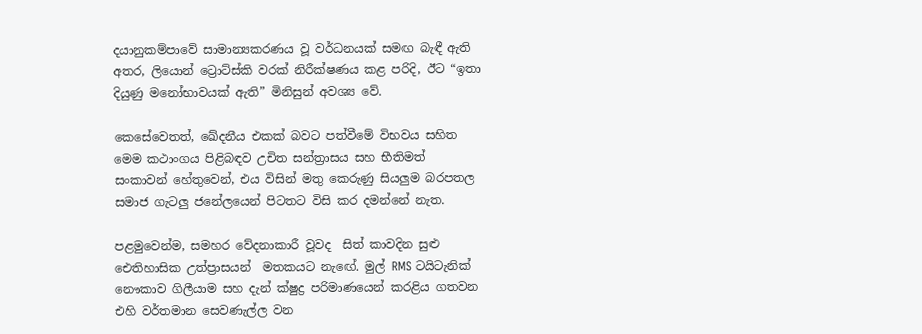දයානුකම්පාවේ සාමාන්‍යකරණය වූ වර්ධනයක් සමඟ බැඳී ඇති අතර, ලියොන් ට්‍රොට්ස්කි වරක් නිරීක්ෂණය කළ පරිදි, ඊට “ඉතා දියුණු මනෝභාවයක් ඇති” මිනිසුන් අවශ්‍ය වේ.

කෙසේවෙතත්, ඛේදනීය එකක් බවට පත්වීමේ විභවය සහිත මෙම කථාංගය පිළිබඳව උචිත සන්ත්‍රාසය සහ භීතිමත් සංකාවන් හේතුවෙන්, එය විසින් මතු කෙරුණු සියලුම බරපතල සමාජ ගැටලු ජනේලයෙන් පිටතට විසි කර දමන්නේ නැත.

පළමුවෙන්ම, සමහර වේදනාකාරී වූවද  සිත් කාවදින සුළු  ඓතිහාසික උත්ප්‍රාසයන්  මතකයට නැඟේ. මුල් RMS ටයිටැනික් නෞකාව ගිලීයාම සහ දැන් ක්ෂුද්‍ර පරිමාණයෙන් කරළිය ගතවන එහි වර්තමාන සෙවණැල්ල වන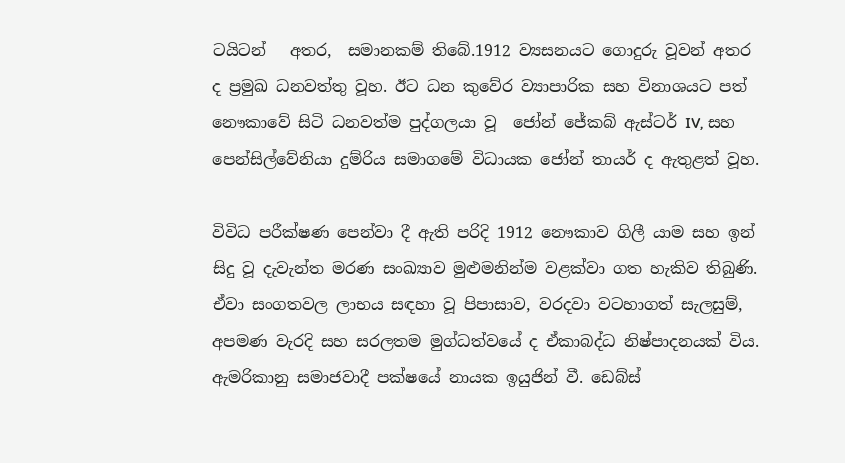ටයිටන්   අතර,  සමානකම් තිබේ.1912 ව්‍යසනයට ගොදුරු වූවන් අතර ද ප්‍රමුඛ ධනවත්තු වූහ. ඊට ධන කුවේර ව්‍යාපාරික සහ විනාශයට පත් නෞකාවේ සිටි ධනවත්ම පුද්ගලයා වූ  ජෝන් ජේකබ් ඇස්ටර් IV, සහ පෙන්සිල්වේනියා දුම්රිය සමාගමේ විධායක ජෝන් තායර් ද ඇතුළත් වූහ.

විවිධ පරීක්ෂණ පෙන්වා දී ඇති පරිදි 1912 නෞකාව ගිලී යාම සහ ඉන් සිදු වූ දැවැන්ත මරණ සංඛ්‍යාව මුළුමනින්ම වළක්වා ගත හැකිව තිබුණි. ඒවා සංගතවල ලාභය සඳහා වූ පිපාසාව, වරදවා වටහාගත් සැලසුම්, අපමණ වැරදි සහ සරලතම මුග්ධත්වයේ ද ඒකාබද්ධ නිෂ්පාදනයක් විය. ඇමරිකානු සමාජවාදී පක්ෂයේ නායක ඉයුජින් වී. ඩෙබ්ස්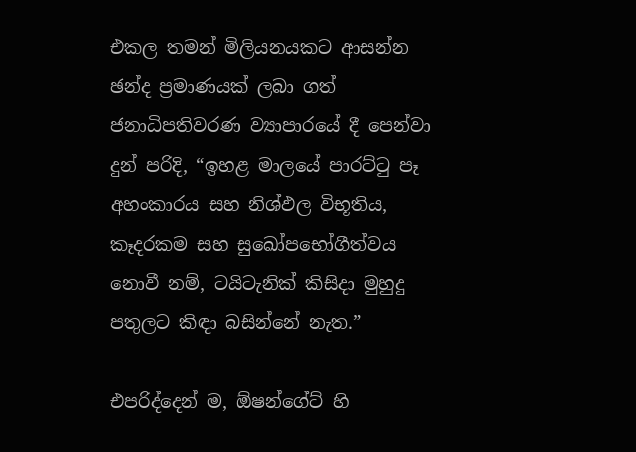එකල තමන් මිලියනයකට ආසන්න ඡන්ද ප්‍රමාණයක් ලබා ගත් ජනාධිපතිවරණ ව්‍යාපාරයේ දී පෙන්වා දුන් පරිදි, “ඉහළ මාලයේ පාරට්ටු පෑ  අහංකාරය සහ නිශ්ඵල විභූතිය, කෑදරකම සහ සුඛෝපභෝගීත්වය නොවී නම්, ටයිටැනික් කිසිදා මුහුදු පතුලට කිඳා බසින්නේ නැත.”

එපරිද්දෙන් ම, ඕෂන්ගේට් හි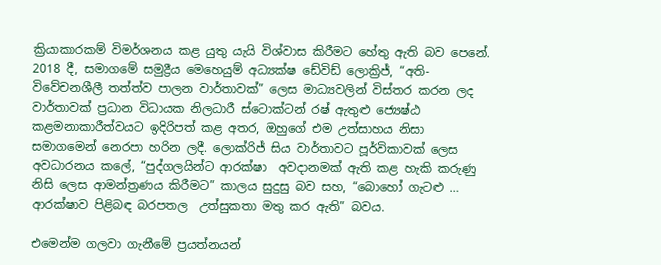ක්‍රියාකාරකම් විමර්ශනය කළ යුතු යැයි විශ්වාස කිරීමට හේතු ඇති බව පෙනේ. 2018 දී, සමාගමේ සමුද්‍රීය මෙහෙයුම් අධ්‍යක්ෂ ඩේවිඩ් ලොක්‍රිජ්, “අති-විවේචනශීලී තත්ත්ව පාලන වාර්තාවක්” ලෙස මාධ්‍යවලින් විස්තර කරන ලද වාර්තාවක් ප්‍රධාන විධායක නිලධාරී ස්ටොක්ටන් රෂ් ඇතුළු ජ්‍යෙෂ්ඨ කළමනාකාරීත්වයට ඉදිරිපත් කළ අතර, ඔහුගේ එම උත්සාහය නිසා සමාගමෙන් නෙරපා හරින ලදී. ලොක්රිජ් සිය වාර්තාවට පූර්විකාවක් ලෙස අවධාරනය කලේ, “පුද්ගලයින්ට ආරක්ෂා  අවදානමක් ඇති කළ හැකි කරුණු නිසි ලෙස ආමන්ත්‍රණය කිරීමට” කාලය සුදුසු බව සහ, “බොහෝ ගැටළු … ආරක්ෂාව පිළිබඳ බරපතල  උත්සුකතා මතු කර ඇති” බවය.

එමෙන්ම ගලවා ගැනීමේ ප්‍රයත්නයන්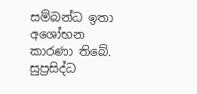සම්බන්ධ ඉතා අශෝභන කාරණා තිබේ. සුප්‍රසිද්ධ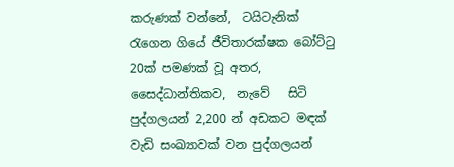කරුණක් වන්නේ,  ටයිටැනික් රැගෙන ගියේ ජීවිතාරක්ෂක බෝට්ටු 20ක් පමණක් වූ අතර,  සෛද්ධාන්තිකව,  නැවේ   සිටි පුද්ගලයන් 2,200 න් අඩකට මඳක් වැඩි සංඛ්‍යාවක් වන පුද්ගලයන්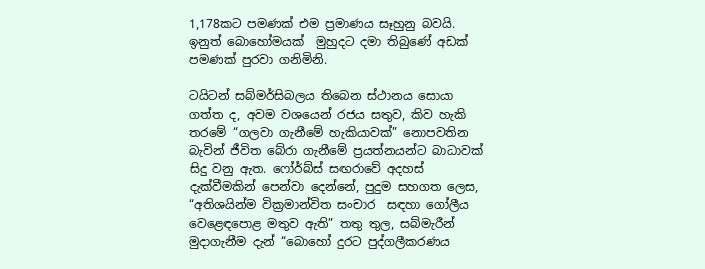1,178කට පමණක් එම ප්‍රමාණය සෑහුනු බවයි. ඉනුත් බොහෝමයක්  මුහුදට දමා තිබුණේ අඩක් පමණක් පුරවා ගනිමිනි.

ටයිටන් සබ්මර්සිබලය තිබෙන ස්ථානය සොයා ගත්ත ද, අවම වශයෙන් රජය සතුව, කිව හැකි තරමේ “ගලවා ගැනීමේ හැකියාවක්” නොපවතින බැවින් ජීවිත බේරා ගැනීමේ ප්‍රයත්නයන්ට බාධාවක් සිදු වනු ඇත. ෆෝර්බ්ස් සඟරාවේ අදහස් දැක්වීමකින් පෙන්වා දෙන්නේ, පුදුම සහගත ලෙස, “අතිශයින්ම වික්‍රමාන්විත සංචාර  සඳහා ගෝලීය වෙළෙඳපොළ මතුව ඇති” තතු තුල, සබ්මැරීන් මුදාගැනීම දැන් “බොහෝ දුරට පුද්ගලීකරණය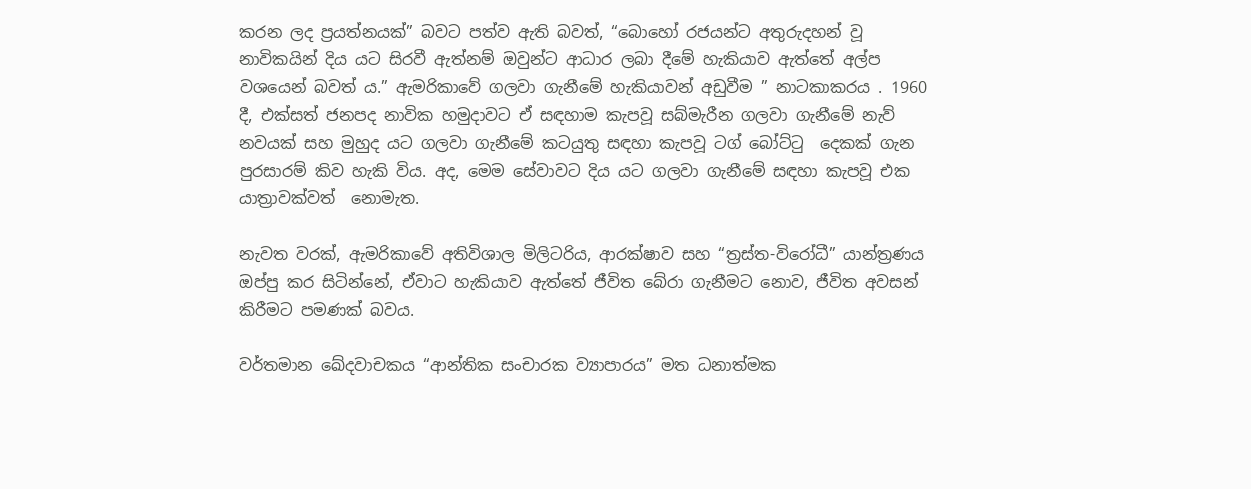කරන ලද ප්‍රයත්නයක්” බවට පත්ව ඇති බවත්, “බොහෝ රජයන්ට අතුරුදහන් වූ නාවිකයින් දිය යට සිරවී ඇත්නම් ඔවුන්ට ආධාර ලබා දීමේ හැකියාව ඇත්තේ අල්ප වශයෙන් බවත් ය.” ඇමරිකාවේ ගලවා ගැනීමේ හැකියාවන් අඩුවීම ” නාටකාකරය . 1960 දී, එක්සත් ජනපද නාවික හමුදාවට ඒ සඳහාම කැපවූ සබ්මැරීන ගලවා ගැනීමේ නැව් නවයක් සහ මුහුද යට ගලවා ගැනීමේ කටයුතු සඳහා කැපවූ ටග් බෝට්ටු  දෙකක් ගැන පුරසාරම් කිව හැකි විය. අද, මෙම සේවාවට දිය යට ගලවා ගැනීමේ සඳහා කැපවූ එක යාත්‍රාවක්වත්  නොමැත.

නැවත වරක්, ඇමරිකාවේ අතිවිශාල මිලිටරිය, ආරක්ෂාව සහ “ත්‍රස්ත-විරෝධී” යාන්ත්‍රණය ඔප්පු කර සිටින්නේ, ඒවාට හැකියාව ඇත්තේ ජීවිත බේරා ගැනීමට නොව, ජීවිත අවසන් කිරීමට පමණක් බවය.

වර්තමාන ඛේදවාචකය “ආන්තික සංචාරක ව්‍යාපාරය” මත ධනාත්මක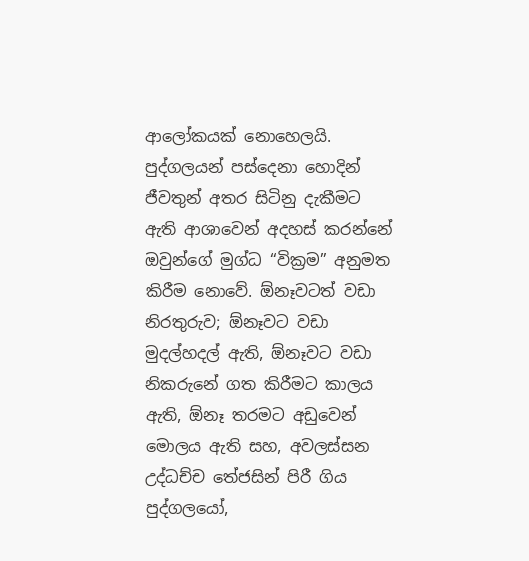ආලෝකයක් නොහෙලයි. පුද්ගලයන් පස්දෙනා හොදින් ජීවතුන් අතර සිටිනු දැකීමට ඇති ආශාවෙන් අදහස් කරන්නේ ඔවුන්ගේ මුග්ධ “වික්‍රම” අනුමත කිරීම නොවේ. ඕනෑවටත් වඩා නිරතුරුව; ඕනෑවට වඩා මුදල්හදල් ඇති, ඕනෑවට වඩා නිකරුනේ ගත කිරීමට කාලය ඇති, ඕනෑ තරමට අඩුවෙන් මොලය ඇති සහ, අවලස්සන උද්ධච්ච තේජසින් පිරී ගිය පුද්ගලයෝ,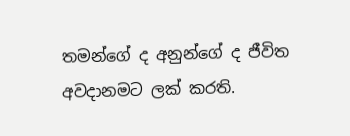තමන්ගේ ද අනුන්ගේ ද ජීවිත අවදානමට ලක් කරති.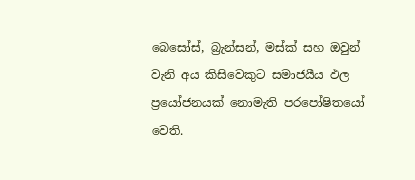බෙසෝස්, බ්‍රැන්සන්, මස්ක් සහ ඔවුන් වැනි අය කිසිවෙකුට සමාජයීය ඵල ප්‍රයෝජනයක් නොමැති පරපෝෂිතයෝ වෙති.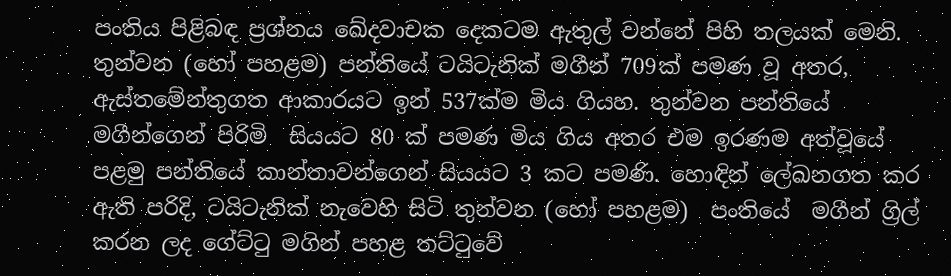පංතිය පිළිබඳ ප්‍රශ්නය ඛේදවාචක දෙකටම ඇතුල් වන්නේ පිහි තලයක් මෙනි. තුන්වන (හෝ පහළම) පන්තියේ ටයිටැනික් මගීන් 709ක් පමණ වූ අතර, ඇස්තමේන්තුගත ආකාරයට ඉන් 537ක්ම මිය ගියහ. තුන්වන පන්තියේ මගීන්ගෙන් පිරිමි  සියයට 80 ක් පමණ මිය ගිය අතර එම ඉරණම අත්වූයේ පළමු පන්තියේ කාන්තාවන්ගෙන් සියයට 3 කට පමණි. හොඳින් ලේඛනගත කර ඇති පරිදි, ටයිටැනික් නැවෙහි සිටි තුන්වන (හෝ පහළම)  පංතියේ  මගීන් ග්‍රිල් කරන ලද ගේට්ටු මගින් පහළ තට්ටුවේ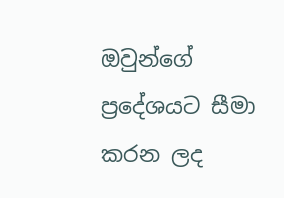ඔවුන්ගේ ප්‍රදේශයට සීමා කරන ලද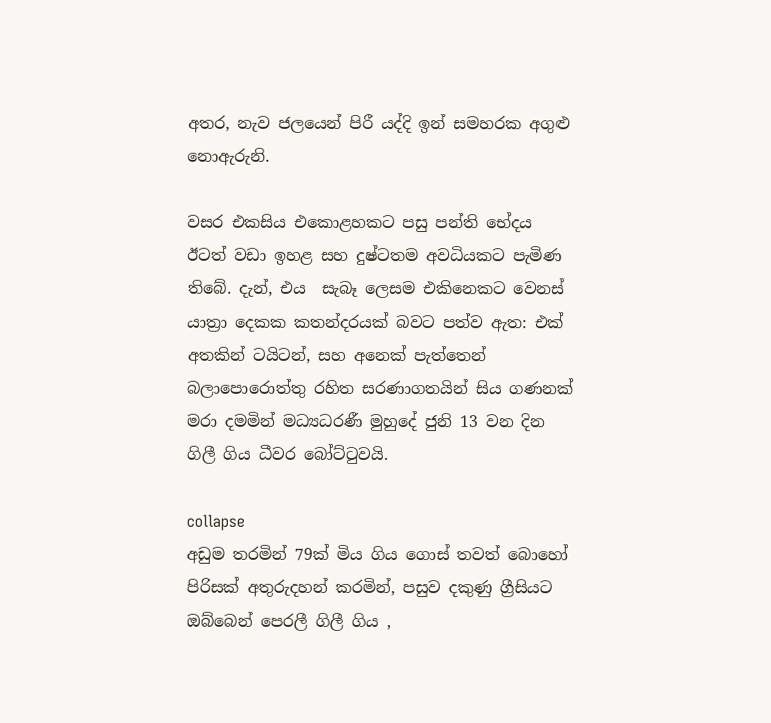අතර, නැව ජලයෙන් පිරී යද්දි ඉන් සමහරක අගුළු නොඇරුනි.

වසර එකසිය එකොළහකට පසු පන්ති භේදය ඊටත් වඩා ඉහළ සහ දුෂ්ටතම අවධියකට පැමිණ තිබේ. දැන්, එය  සැබෑ ලෙසම එකිනෙකට වෙනස් යාත්‍රා දෙකක කතන්දරයක් බවට පත්ව ඇත: එක් අතකින් ටයිටන්, සහ අනෙක් පැත්තෙන් බලාපොරොත්තු රහිත සරණාගතයින් සිය ගණනක් මරා දමමින් මධ්‍යධරණී මුහුදේ ජුනි 13 වන දින ගිලී ගිය ධීවර බෝට්ටුවයි.

collapse
අඩුම තරමින් 79ක් මිය ගිය ගොස් තවත් බොහෝ පිරිසක් අතුරුදහන් කරමින්, පසුව දකුණු ග්‍රීසියට ඔබ්බෙන් පෙරලී ගිලී ගිය ,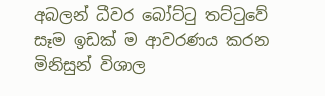අබලන් ධීවර බෝට්ටු තට්ටුවේ සෑම ඉඩක් ම ආවරණය කරන මිනිසුන් විශාල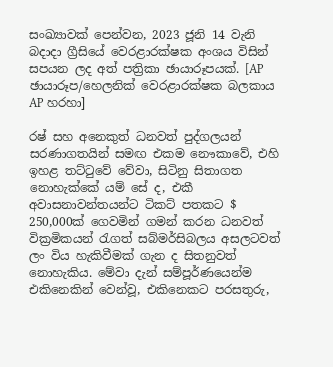සංඛ්‍යාවක් පෙන්වන, 2023 ජූනි 14 වැනි බදාදා ග්‍රීසියේ වෙරළාරක්ෂක අංශය විසින් සපයන ලද අත් පත්‍රිකා ඡායාරූපයක්. [AP ඡායාරූප/හෙලනික් වෙරළාරක්ෂක බලකාය AP හරහා]

රෂ් සහ අනෙකුත් ධනවත් පුද්ගලයන් සරණාගතයින් සමඟ එකම නෞකාවේ, එහි ඉහළ තට්ටුවේ වේවා, සිටිනු සිතාගත නොහැක්කේ යම් සේ ද, එකී අවාසනාවන්තයන්ට ටිකට් පතකට $ 250,000ක් ගෙවමින් ගමන් කරන ධනවත් වික්‍රමිකයන් රැගත් සබ්මර්සිබලය අසලටවත් ලං විය හැකිවීමක් ගැන ද සිතනුවත් නොහැකිය. මේවා දැන් සම්පූර්ණයෙන්ම එකිනෙකින් වෙන්වූ, එකිනෙකට පරසතුරු,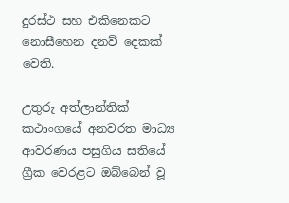දුරස්ථ සහ එකිනෙකට නොසීහෙන දනව් දෙකක් වෙති.

උතුරු අත්ලාන්තික් කථාංගයේ අනවරත මාධ්‍ය ආවරණය පසුගිය සතියේ ග්‍රීක වෙරළට ඔබ්බෙන් වූ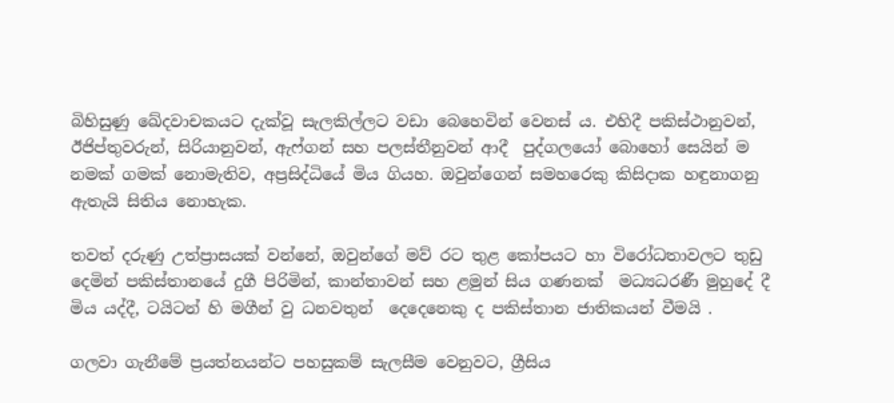බිහිසුණු ඛේදවාචකයට දැක්වූ සැලකිල්ලට වඩා බෙහෙවින් වෙනස් ය. එහිදී පකිස්ථානුවන්, ඊජිප්තුවරුන්, සිරියානුවන්, ඇෆ්ගන් සහ පලස්තීනුවන් ආදී  පුද්ගලයෝ බොහෝ සෙයින් ම නමක් ගමක් නොමැතිව, අප්‍රසිද්ධියේ මිය ගියහ. ඔවුන්ගෙන් සමහරෙකු කිසිදාක හඳුනාගනු ඇතැයි සිතිය නොහැක.

තවත් දරුණු උත්ප්‍රාසයක් වන්නේ, ඔවුන්ගේ මව් රට තුළ කෝපයට හා විරෝධතාවලට තුඩු දෙමින් පකිස්තානයේ දුගී පිරිමින්, කාන්තාවන් සහ ළමුන් සිය ගණනක්  මධ්‍යධරණී මුහුදේ දී මිය යද්දී, ටයිටන් හි මගීන් වු ධනවතුන්  දෙදෙනෙකු ද පකිස්තාන ජාතිකයන් වීමයි .

ගලවා ගැනීමේ ප්‍රයත්නයන්ට පහසුකම් සැලසීම වෙනුවට, ග්‍රීසිය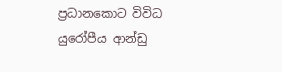ප්‍රධානකොට විවිධ යුරෝපීය ආන්ඩු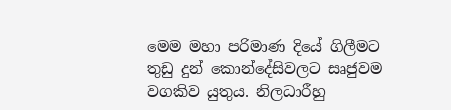මෙම මහා පරිමාණ දියේ ගිලීමට තුඩු දුන් කොන්දේසිවලට සෘජුවම වගකිව යුතුය. නිලධාරීහු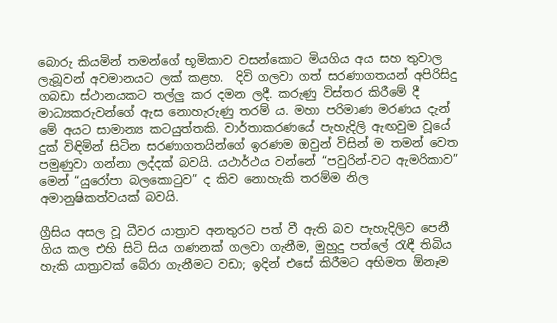බොරු කියමින් තමන්ගේ භූමිකාව වසන්කොට මියගිය අය සහ තුවාල ලැබූවන් අවමානයට ලක් කළහ.  දිවි ගලවා ගත් සරණාගතයන් අපිරිසිදු ගබඩා ස්ථානයකට තල්ලු කර දමන ලදී. කරුණු විස්තර කිරීමේ දී මාධ්‍යකරුවන්ගේ ඇස නොහැරුණු තරම් ය. මහා පරිමාණ මරණය දැන් මේ අයට සාමාන්‍ය කටයුත්තකි. වාර්තාකරණයේ පැහැදිලි ඇඟවුම වූයේ දුක් විඳිමින් සිටින සරණාගතයින්ගේ ඉරණම ඔවුන් විසින් ම තමන් වෙත පමුණුවා ගන්නා ලද්දක් බවයි. යථාර්ථය වන්නේ “පවුරින්-වට ඇමරිකාව” මෙන් “යුරෝපා බලකොටුව” ද කිව නොහැකි තරම්ම නිල අමානුෂිකත්වයක් බවයි.

ග්‍රීසිය අසල වූ ධීවර යාත්‍රාව අනතුරට පත් වී ඇති බව පැහැදිලිව පෙනී ගිය කල එහි සිටි සිය ගණනක් ගලවා ගැනීම, මුහුදු පත්ලේ රැඳී තිබිය හැකි යාත්‍රාවක් බේරා ගැනීමට වඩා; ඉදින් එසේ කිරීමට අභිමත ඕනෑම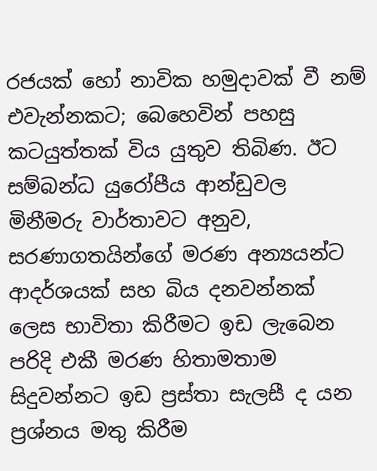රජයක් හෝ නාවික හමුදාවක් වී නම් එවැන්නකට; බෙහෙවින් පහසු කටයුත්තක් විය යුතුව තිබිණ. ඊට සම්බන්ධ යුරෝපීය ආන්ඩුවල මිනීමරු වාර්තාවට අනුව, සරණාගතයින්ගේ මරණ අන්‍යයන්ට ආදර්ශයක් සහ බිය දනවන්නක් ලෙස භාවිතා කිරීමට ඉඩ ලැබෙන පරිදි එකී මරණ හිතාමතාම සිදුවන්නට ඉඩ ප්‍රස්තා සැලසී ද යන ප්‍රශ්නය මතු කිරීම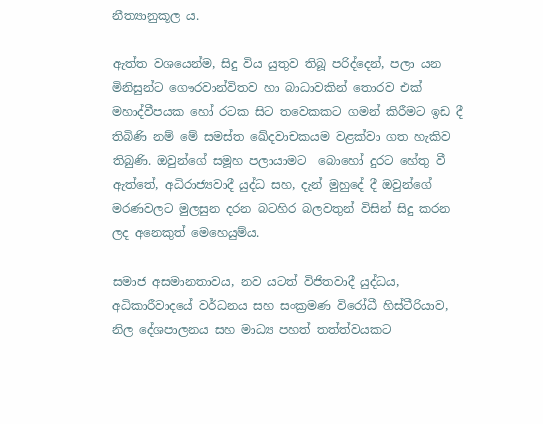නීත්‍යානුකූල ය.

ඇත්ත වශයෙන්ම, සිදු විය යුතුව තිබූ පරිද්දෙන්, පලා යන මිනිසුන්ට ගෞරවාන්විතව හා බාධාවකින් තොරව එක් මහාද්වීපයක හෝ රටක සිට තවෙකකට ගමන් කිරීමට ඉඩ දී තිබිණි නම් මේ සමස්ත ඛේදවාචකයම වළක්වා ගත හැකිව තිබුණි. ඔවුන්ගේ සමූහ පලායාමට  බොහෝ දුරට හේතු වී ඇත්තේ, අධිරාජ්‍යවාදී යුද්ධ සහ, දැන් මුහුදේ දී ඔවුන්ගේ මරණවලට මුලසුන දරන බටහිර බලවතුන් විසින් සිදු කරන ලද අනෙකුත් මෙහෙයුම්ය.

සමාජ අසමානතාවය, නව යටත් විජිතවාදී යුද්ධය, අධිකාරීවාදයේ වර්ධනය සහ සංක්‍රමණ විරෝධී හිස්ටීරියාව, නිල දේශපාලනය සහ මාධ්‍ය පහත් තත්ත්වයකට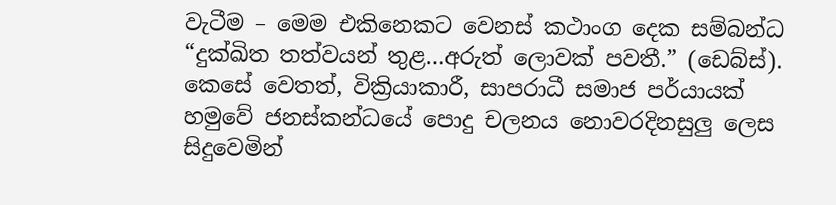වැටීම – මෙම එකිනෙකට වෙනස් කථාංග දෙක සම්බන්ධ “දුක්ඛිත තත්වයන් තුළ…අරුත් ලොවක් පවතී.” (ඩෙබ්ස්). කෙසේ වෙතත්, වික්‍රියාකාරී, සාපරාධී සමාජ පර්යායක් හමුවේ ජනස්කන්ධයේ පොදු චලනය නොවරදිනසුලු ලෙස සිදුවෙමින්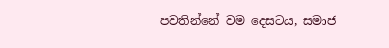පවතින්නේ වම දෙසටය, සමාජ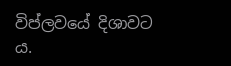විප්ලවයේ දිශාවට ය.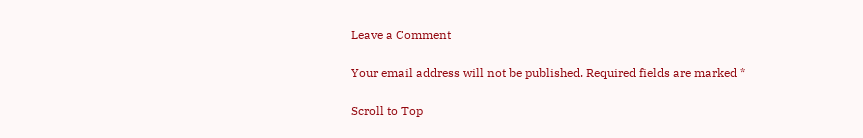Leave a Comment

Your email address will not be published. Required fields are marked *

Scroll to Top